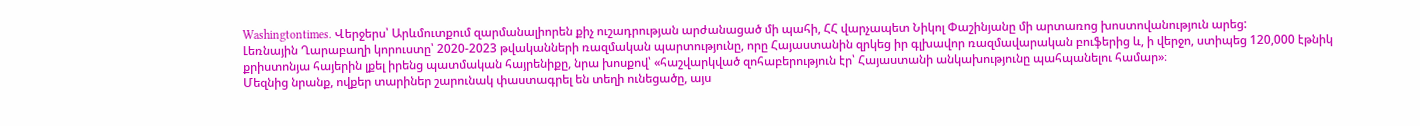Washingtontimes. Վերջերս՝ Արևմուտքում զարմանալիորեն քիչ ուշադրության արժանացած մի պահի, ՀՀ վարչապետ Նիկոլ Փաշինյանը մի արտառոց խոստովանություն արեց:
Լեռնային Ղարաբաղի կորուստը՝ 2020-2023 թվականների ռազմական պարտությունը, որը Հայաստանին զրկեց իր գլխավոր ռազմավարական բուֆերից և, ի վերջո, ստիպեց 120,000 էթնիկ քրիստոնյա հայերին լքել իրենց պատմական հայրենիքը, նրա խոսքով՝ «հաշվարկված զոհաբերություն էր՝ Հայաստանի անկախությունը պահպանելու համար»։
Մեզնից նրանք, ովքեր տարիներ շարունակ փաստագրել են տեղի ունեցածը, այս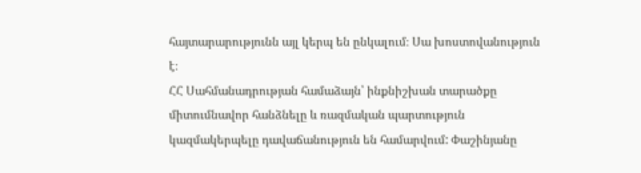հայտարարությունն այլ կերպ են ընկալում։ Սա խոստովանություն է։
ՀՀ Սահմանադրության համաձայն՝ ինքնիշխան տարածքը միտումնավոր հանձնելը և ռազմական պարտություն կազմակերպելը դավաճանություն են համարվում: Փաշինյանը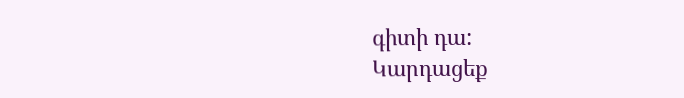գիտի դա:
Կարդացեք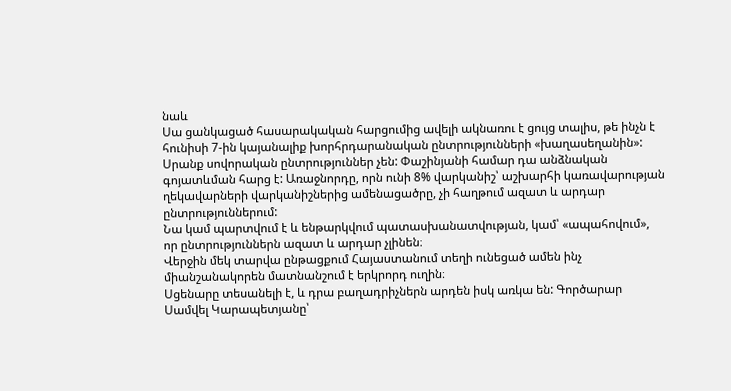նաև
Սա ցանկացած հասարակական հարցումից ավելի ակնառու է ցույց տալիս, թե ինչն է հունիսի 7-ին կայանալիք խորհրդարանական ընտրությունների «խաղասեղանին»:
Սրանք սովորական ընտրություններ չեն: Փաշինյանի համար դա անձնական գոյատևման հարց է: Առաջնորդը, որն ունի 8% վարկանիշ՝ աշխարհի կառավարության ղեկավարների վարկանիշներից ամենացածրը, չի հաղթում ազատ և արդար ընտրություններում:
Նա կամ պարտվում է և ենթարկվում պատասխանատվության, կամ՝ «ապահովում», որ ընտրություններն ազատ և արդար չլինեն։
Վերջին մեկ տարվա ընթացքում Հայաստանում տեղի ունեցած ամեն ինչ միանշանակորեն մատնանշում է երկրորդ ուղին։
Սցենարը տեսանելի է, և դրա բաղադրիչներն արդեն իսկ առկա են: Գործարար Սամվել Կարապետյանը՝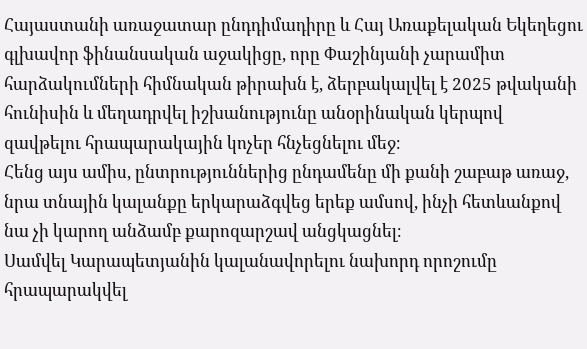Հայաստանի առաջատար ընդդիմադիրը և Հայ Առաքելական Եկեղեցու գլխավոր ֆինանսական աջակիցը, որը Փաշինյանի չարամիտ հարձակումների հիմնական թիրախն է, ձերբակալվել է 2025 թվականի հունիսին և մեղադրվել իշխանությունը անօրինական կերպով զավթելու հրապարակային կոչեր հնչեցնելու մեջ։
Հենց այս ամիս, ընտրություններից ընդամենը մի քանի շաբաթ առաջ, նրա տնային կալանքը երկարաձգվեց երեք ամսով, ինչի հետևանքով նա չի կարող անձամբ քարոզարշավ անցկացնել։
Սամվել Կարապետյանին կալանավորելու նախորդ որոշումը հրապարակվել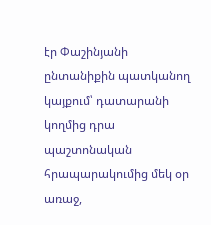էր Փաշինյանի ընտանիքին պատկանող կայքում՝ դատարանի կողմից դրա պաշտոնական հրապարակումից մեկ օր առաջ,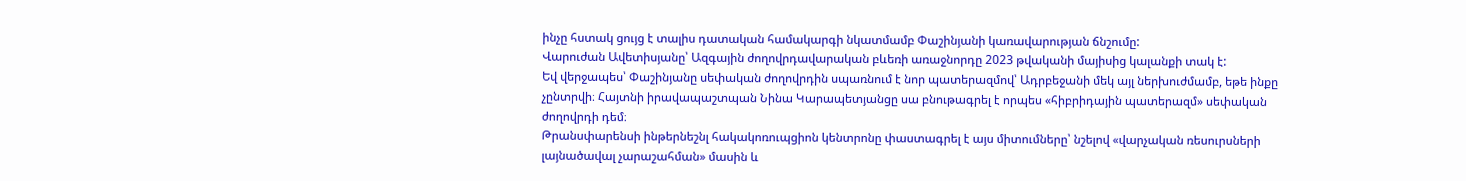ինչը հստակ ցույց է տալիս դատական համակարգի նկատմամբ Փաշինյանի կառավարության ճնշումը:
Վարուժան Ավետիսյանը՝ Ազգային ժողովրդավարական բևեռի առաջնորդը 2023 թվականի մայիսից կալանքի տակ է:
Եվ վերջապես՝ Փաշինյանը սեփական ժողովրդին սպառնում է նոր պատերազմով՝ Ադրբեջանի մեկ այլ ներխուժմամբ, եթե ինքը չընտրվի։ Հայտնի իրավապաշտպան Նինա Կարապետյանցը սա բնութագրել է որպես «հիբրիդային պատերազմ» սեփական ժողովրդի դեմ։
Թրանսփարենսի ինթերնեշնլ հակակոռուպցիոն կենտրոնը փաստագրել է այս միտումները՝ նշելով «վարչական ռեսուրսների լայնածավալ չարաշահման» մասին և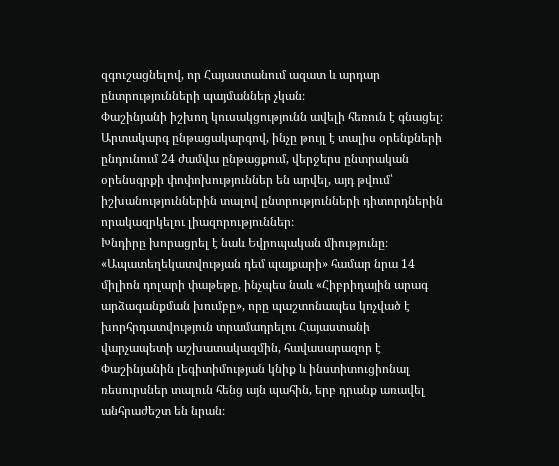զգուշացնելով, որ Հայաստանում ազատ և արդար ընտրությունների պայմաններ չկան։
Փաշինյանի իշխող կուսակցությունն ավելի հեռուն է գնացել։ Արտակարգ ընթացակարգով, ինչը թույլ է տալիս օրենքների ընդունում 24 ժամվա ընթացքում, վերջերս ընտրական օրենսգրքի փոփոխություններ են արվել, այդ թվում՝ իշխանություններին տալով ընտրությունների դիտորդներին որակազրկելու լիազորություններ։
Խնդիրը խորացրել է նաև Եվրոպական միությունը։
«Ապատեղեկատվության դեմ պայքարի» համար նրա 14 միլիոն դոլարի փաթեթը, ինչպես նաև «Հիբրիդային արագ արձագանքման խումբը», որը պաշտոնապես կոչված է խորհրդատվություն տրամադրելու Հայաստանի վարչապետի աշխատակազմին, հավասարազոր է Փաշինյանին լեգիտիմության կնիք և ինստիտուցիոնալ ռեսուրսներ տալուն հենց այն պահին, երբ դրանք առավել անհրաժեշտ են նրան։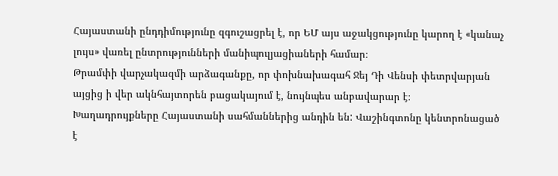Հայաստանի ընդդիմությունը զգուշացրել է, որ ԵՄ այս աջակցությունը կարող է «կանաչ լույս» վառել ընտրությունների մանիպուլյացիաների համար։
Թրամփի վարչակազմի արձագանքը, որ փոխնախագահ Ջեյ Դի Վենսի փետրվարյան այցից ի վեր ակնհայտորեն բացակայում է, նույնպես անբավարար է։
Խաղադրույքները Հայաստանի սահմաններից անդին են: Վաշինգտոնը կենտրոնացած է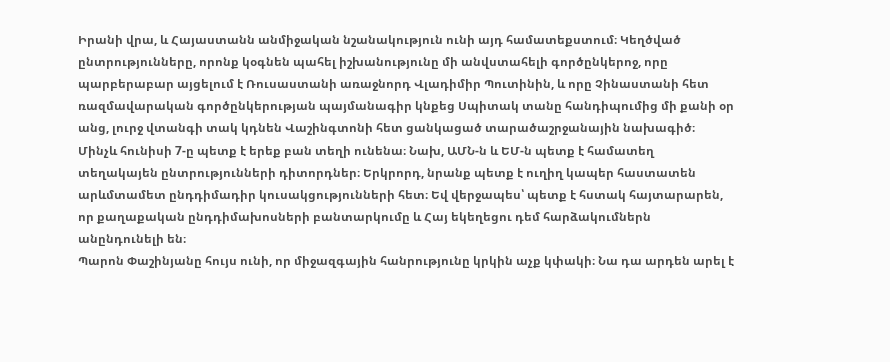Իրանի վրա, և Հայաստանն անմիջական նշանակություն ունի այդ համատեքստում։ Կեղծված ընտրությունները, որոնք կօգնեն պահել իշխանությունը մի անվստահելի գործընկերոջ, որը պարբերաբար այցելում է Ռուսաստանի առաջնորդ Վլադիմիր Պուտինին, և որը Չինաստանի հետ ռազմավարական գործընկերության պայմանագիր կնքեց Սպիտակ տանը հանդիպումից մի քանի օր անց, լուրջ վտանգի տակ կդնեն Վաշինգտոնի հետ ցանկացած տարածաշրջանային նախագիծ։
Մինչև հունիսի 7-ը պետք է երեք բան տեղի ունենա։ Նախ, ԱՄՆ-ն և ԵՄ-ն պետք է համատեղ տեղակայեն ընտրությունների դիտորդներ։ Երկրորդ, նրանք պետք է ուղիղ կապեր հաստատեն արևմտամետ ընդդիմադիր կուսակցությունների հետ։ Եվ վերջապես՝ պետք է հստակ հայտարարեն, որ քաղաքական ընդդիմախոսների բանտարկումը և Հայ եկեղեցու դեմ հարձակումներն անընդունելի են։
Պարոն Փաշինյանը հույս ունի, որ միջազգային հանրությունը կրկին աչք կփակի։ Նա դա արդեն արել է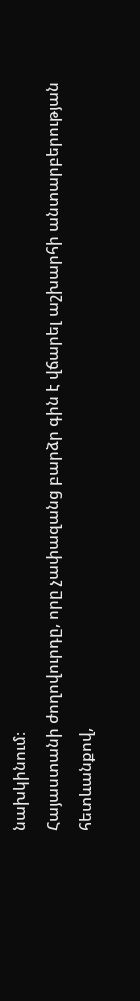նախկինում։
Հայաստանի ժողովուրդը, որը չափազանց բարձր գին է վճարել աշխարհի անտարբերության հետևանքով,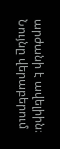արժանի է ավելիին։ Նույնը վերաբերում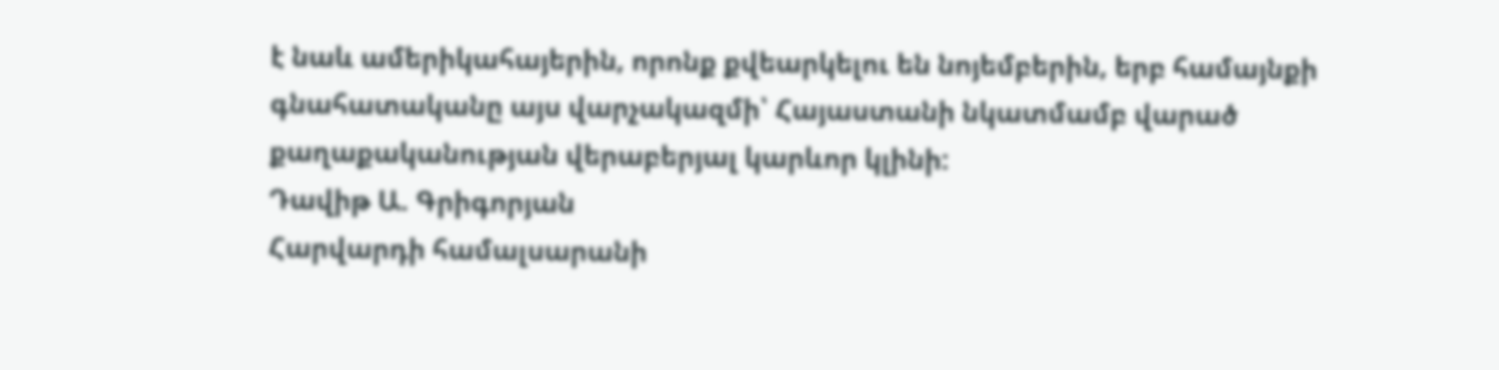է նաև ամերիկահայերին, որոնք քվեարկելու են նոյեմբերին, երբ համայնքի գնահատականը այս վարչակազմի՝ Հայաստանի նկատմամբ վարած քաղաքականության վերաբերյալ կարևոր կլինի:
Դավիթ Ա. Գրիգորյան
Հարվարդի համալսարանի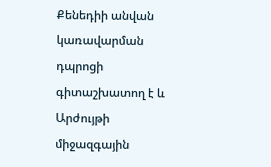Քենեդիի անվան կառավարման դպրոցի գիտաշխատող է և Արժույթի միջազգային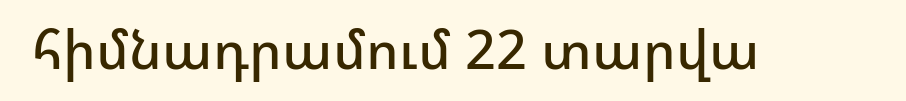հիմնադրամում 22 տարվա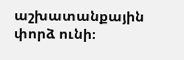աշխատանքային փորձ ունի։